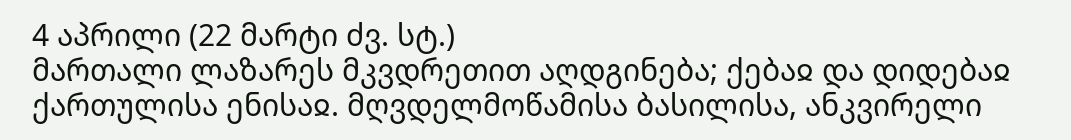4 აპრილი (22 მარტი ძვ. სტ.)
მართალი ლაზარეს მკვდრეთით აღდგინება; ქებაჲ და დიდებაჲ ქართულისა ენისაჲ. მღვდელმოწამისა ბასილისა, ანკვირელი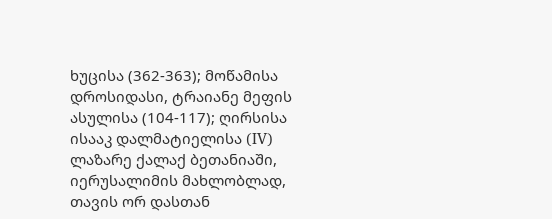ხუცისა (362-363); მოწამისა დროსიდასი, ტრაიანე მეფის ასულისა (104-117); ღირსისა ისააკ დალმატიელისა (IV)
ლაზარე ქალაქ ბეთანიაში, იერუსალიმის მახლობლად, თავის ორ დასთან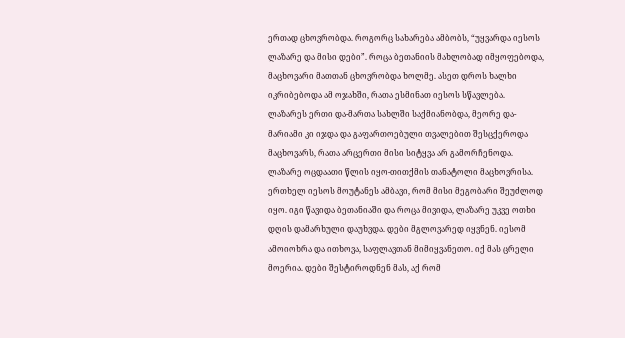ერთად ცხოვრობდა. როგორც სახარება ამბობს, “უყვარდა იესოს ლაზარე და მისი დები”. როცა ბეთანიის მახლობად იმყოფებოდა, მაცხოვარი მათთან ცხოვრობდა ხოლმე. ასეთ დროს ხალხი იკრიბებოდა ამ ოჯახში, რათა ესმინათ იესოს სწავლება. ლაზარეს ერთი და-მართა სახლში საქმიანობდა, მეორე და-მარიამი კი იჯდა და გაფართოებული თვალებით შესცქეროდა მაცხოვარს, რათა არცერთი მისი სიტყვა არ გამორჩენოდა.
ლაზარე ოცდაათი წლის იყო-თითქმის თანატოლი მაცხოვრისა. ერთხელ იესოს მოუტანეს ამბავი, რომ მისი მეგობარი შეუძლოდ იყო. იგი წავიდა ბეთანიაში და როცა მივიდა, ლაზარე უკვე ოთხი დღის დამარხული დაუხვდა. დები მგლოვარედ იყვნენ. იესომ ამოიოხრა და ითხოვა, საფლავთან მიმიყვანეთო. იქ მას ცრელი მოერია. დები შესტიროდნენ მას, აქ რომ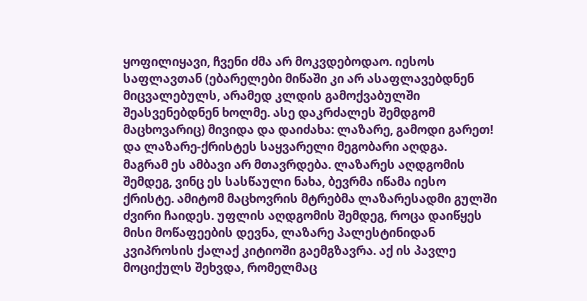ყოფილიყავი, ჩვენი ძმა არ მოკვდებოდაო. იესოს საფლავთან (ებარელები მიწაში კი არ ასაფლავებდნენ მიცვალებულს, არამედ კლდის გამოქვაბულში შეასვენებდნენ ხოლმე. ასე დაკრძალეს შემდგომ მაცხოვარიც) მივიდა და დაიძახა: ლაზარე, გამოდი გარეთ! და ლაზარე-ქრისტეს საყვარელი მეგობარი აღდგა.
მაგრამ ეს ამბავი არ მთავრდება. ლაზარეს აღდგომის შემდეგ, ვინც ეს სასწაული ნახა, ბევრმა იწამა იესო ქრისტე. ამიტომ მაცხოვრის მტრებმა ლაზარესადმი გულში ძვირი ჩაიდეს. უფლის აღდგომის შემდეგ, როცა დაიწყეს მისი მოწაფეების დევნა, ლაზარე პალესტინიდან კვიპროსის ქალაქ კიტიოში გაემგზავრა. აქ ის პავლე მოციქულს შეხვდა, რომელმაც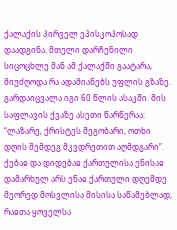ქალაქის პირველ ეპისკოპოსად დაადგინა. მთელი დარჩენილი სიცოცხლე მან ამ ქალაქში გაატარა, მიუძღოდა რა ადამიანებს უფლის გზაზე. გარდაიცვალა იგი 60 წლის ასაკში. მის საფლავის ქვაზე ასეთი წარწერაა: “ლაზარე, ქრისტეს მეგობარი, ოთხი დღის შემდეგ მკვდრეთით აღმდგარი”.
ქებაჲ და დიდებაჲ ქართულისა ენისაჲ
დამარხულ არს ენაჲ ქართული დღემდე მეორედ მოსვლისა მისისა საწამებლად, რაჲთა ყოველსა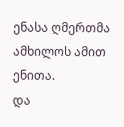ენასა ღმერთმა ამხილოს ამით ენითა.
და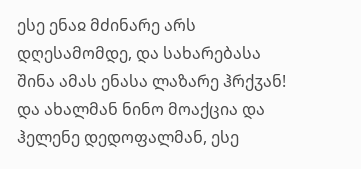ესე ენაჲ მძინარე არს დღესამომდე, და სახარებასა შინა ამას ენასა ლაზარე ჰრქჳან!
და ახალმან ნინო მოაქცია და ჰელენე დედოფალმან, ესე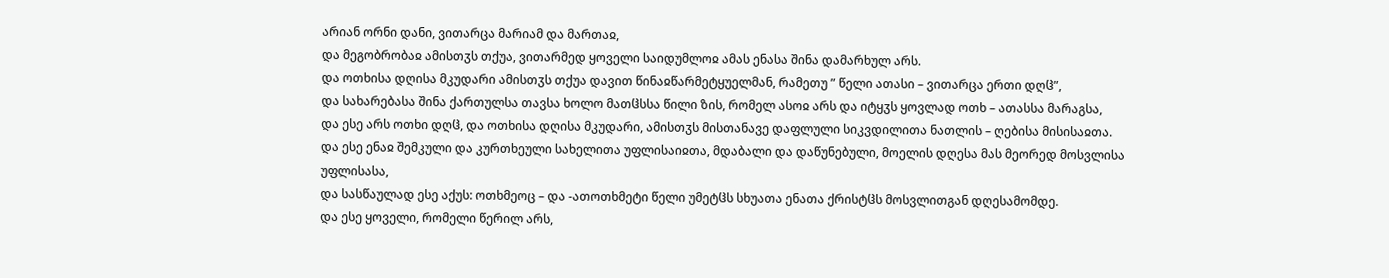არიან ორნი დანი, ვითარცა მარიამ და მართაჲ,
და მეგობრობაჲ ამისთჳს თქუა, ვითარმედ ყოველი საიდუმლოჲ ამას ენასა შინა დამარხულ არს.
და ოთხისა დღისა მკუდარი ამისთჳს თქუა დავით წინაჲწარმეტყუელმან, რამეთუ ” წელი ათასი – ვითარცა ერთი დღჱ”,
და სახარებასა შინა ქართულსა თავსა ხოლო მათჱსსა წილი ზის, რომელ ასოჲ არს და იტყჳს ყოვლად ოთხ – ათასსა მარაგსა,
და ესე არს ოთხი დღჱ, და ოთხისა დღისა მკუდარი, ამისთჳს მისთანავე დაფლული სიკვდილითა ნათლის – ღებისა მისისაჲთა.
და ესე ენაჲ შემკული და კურთხეული სახელითა უფლისაიჲთა, მდაბალი და დაწუნებული, მოელის დღესა მას მეორედ მოსვლისა უფლისასა,
და სასწაულად ესე აქუს: ოთხმეოც – და -ათოთხმეტი წელი უმეტჱს სხუათა ენათა ქრისტჱს მოსვლითგან დღესამომდე.
და ესე ყოველი, რომელი წერილ არს,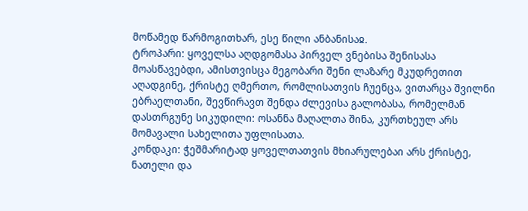მოწამედ წარმოგითხარ, ესე წილი ანბანისაჲ.
ტროპარი: ყოველსა აღდგომასა პირველ ვნებისა შენისასა მოასწავებდი, ამისთვისცა მეგობარი შენი ლაზარე მკუდრეთით აღადგინე, ქრისტე ღმერთო, რომლისათვის ჩუენცა, ვითარცა შვილნი ებრაელთანი, შევწირავთ შენდა ძლევისა გალობასა, რომელმან დასთრგუნე სიკუდილი: ოსანნა მაღალთა შინა, კურთხეულ არს მომავალი სახელითა უფლისათა.
კონდაკი: ჭეშმარიტად ყოველთათვის მხიარულებაი არს ქრისტე, ნათელი და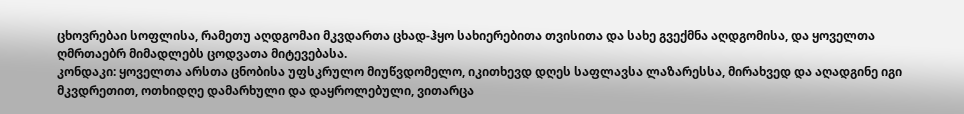ცხოვრებაი სოფლისა, რამეთუ აღდგომაი მკვდართა ცხად-ჰყო სახიერებითა თვისითა და სახე გვექმნა აღდგომისა, და ყოველთა ღმრთაებრ მიმადლებს ცოდვათა მიტევებასა.
კონდაკი: ყოველთა არსთა ცნობისა უფსკრულო მიუწვდომელო, იკითხევდ დღეს საფლავსა ლაზარესსა, მირახვედ და აღადგინე იგი მკვდრეთით, ოთხიდღე დამარხული და დაყროლებული, ვითარცა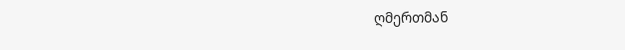ღმერთმან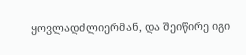ყოვლადძლიერმან, და შეიწირე იგი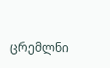ცრემლნი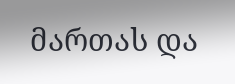მართას და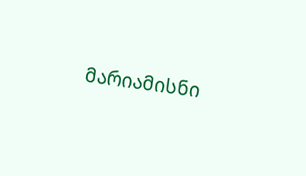მარიამისნი